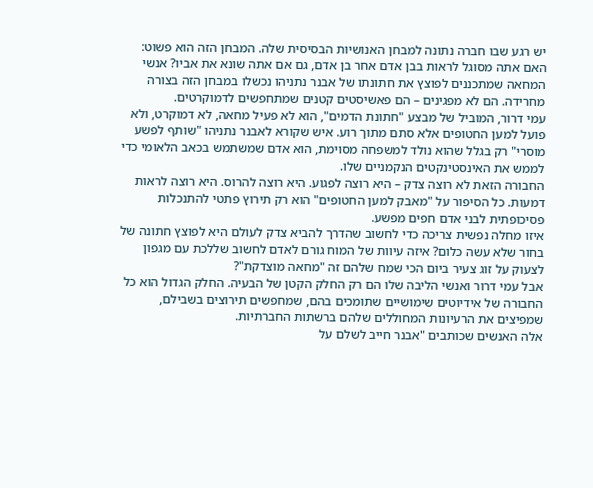יש רגע שבו חברה נתונה למבחן האנושיות הבסיסית שלה. המבחן הזה הוא פשוט: האם אתה מסוגל לראות בבן אדם אחר בן אדם, גם אם אתה שונא את אביו? אנשי המחאה שמתכננים לפוצץ את חתונתו של אבנר נתניהו נכשלו במבחן הזה בצורה מחרידה. הם לא מפגינים – הם פאשיסטים קטנים שמתחפשים לדמוקרטים.
עמי דרור, המוביל של מבצע "חתונת הדמים", הוא לא פעיל מחאה, לא דמוקרט, ולא פועל למען החטופים אלא סתם מתוך רוע. איש שקורא לאבנר נתניהו "שותף לפשע מוסרי" רק בגלל שהוא נולד למשפחה מסוימת, הוא אדם שמשתמש בכאב הלאומי כדי לממש את האינסטינקטים הנקמניים שלו.
החבורה הזאת לא רוצה צדק – היא רוצה לפגוע. היא רוצה להרוס. היא רוצה לראות דמעות. כל הסיפור על "מאבק למען החטופים" הוא רק תירוץ פתטי להתנכלות פסיכופתית לבני אדם חפים מפשע.
איזו מחלה נפשית צריכה כדי לחשוב שהדרך להביא צדק לעולם היא לפוצץ חתונה של בחור שלא עשה כלום? איזה עיוות של המוח גורם לאדם לחשוב שללכת עם מגפון לצעוק על זוג צעיר ביום הכי שמח שלהם זה "מחאה מוצדקת"?
אבל עמי דרור ואנשי הליבה שלו הם רק החלק הקטן של הבעיה. החלק הגדול הוא כל החבורה של אידיוטים שימושיים שתומכים בהם, שמחפשים תירוצים בשבילם, שמפיצים את הרעיונות המחוללים שלהם ברשתות החברתיות.
אלה האנשים שכותבים "אבנר חייב לשלם על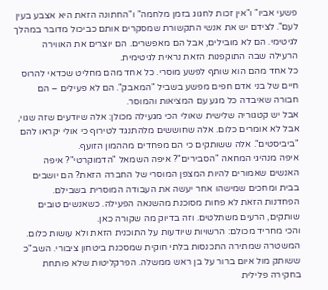פשעי אביו" ו"אין זכות לחגוג בזמן מלחמה" ו"החתונה הזאת היא אצבע בעין לעם". לצידם יש את אנשי התקשורת שמסקרים אותם כביכול מדובר במהלך לגיטימי. הם לא מובילים, אבל הם מאפשרים. הם יוצרים את האווירה הרעילה שבה התוקפנות הזאת נראית לגיטימית.
כל אחד מהם הוא שותף לפשע מוסרי. כל אחד מהם מחליט שכדאי להרוס חיים של בני אדם חפים מפשע בשביל "המאבק". הם לא פעילים – הם חבורה שאיבדה כל מגע עם המציאות והמוסר.
אבל יש קטגוריה שלישית שאולי הכי מגעילה מכולן: אלה שיודעים שזה שגוי, אבל לא אומרים כלום. אלה שחוששים מלהתנגד לטירוף כי אולי יקראו להם "ביביסטים". אלה ששותקים כי הם מפחדים מההמון הזועף.
איפה מנהיגי המחאה "הסבירים"? איפה השמאל "הדמוקרטי"? איפה האנשים שאמורים להיות המצפן המוסרי של החברה הזאת? הם יושבים בבית ומחכים שמישהו אחר יעשה את העבודה המוסרית בשבילם.
הפחדנות הזאת לא פחות מסוכנת מהשנאה הפעילה. כשאנשים טובים שותקים, הרעים משתלטים. וזה בדיוק מה שקורה כאן.
והכי מחריד מכולם: הרשויות שיודעות על התוכנית הזאת ולא עושות כלום. המשטרה שמתירה התכנסות בלתי חוקית שמסכנת ביטחון ציבורי. השב"כ ששותק מול איום ברור על בן ראש ממשלה. הפרקליטות שלא פותחת בחקירה פלילית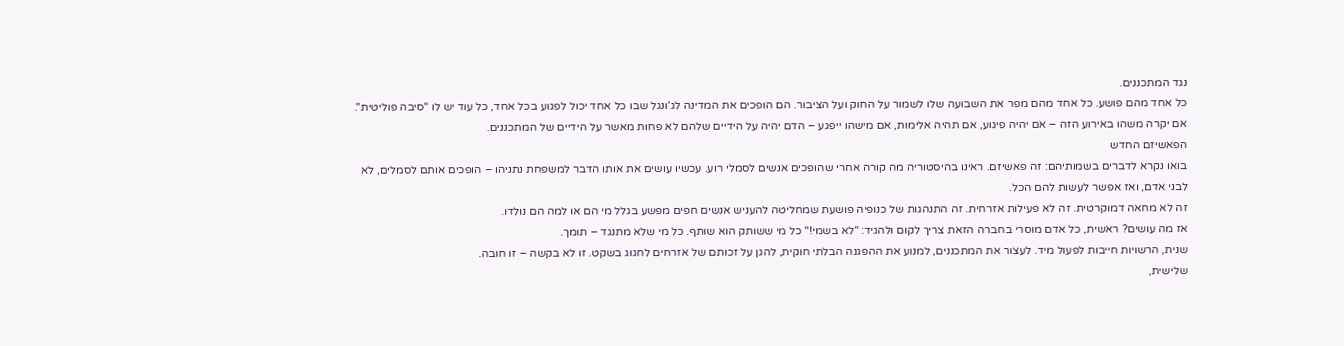נגד המתכננים.
כל אחד מהם פושע. כל אחד מהם מפר את השבועה שלו לשמור על החוק ועל הציבור. הם הופכים את המדינה לג'ונגל שבו כל אחד יכול לפגוע בכל אחד, כל עוד יש לו "סיבה פוליטית".
אם יקרה משהו באירוע הזה – אם יהיה פיגוע, אם תהיה אלימות, אם מישהו ייפגע – הדם יהיה על הידיים שלהם לא פחות מאשר על הידיים של המתכננים.
הפאשיזם החדש
בואו נקרא לדברים בשמותיהם: זה פאשיזם. ראינו בהיסטוריה מה קורה אחרי שהופכים אנשים לסמלי רוע. עכשיו עושים את אותו הדבר למשפחת נתניהו – הופכים אותם לסמלים, לא לבני אדם, ואז אפשר לעשות להם הכל.
זה לא מחאה דמוקרטית. זה לא פעילות אזרחית. זה התנהגות של כנופיה פושעת שמחליטה להעניש אנשים חפים מפשע בגלל מי הם או למה הם נולדו.
אז מה עושים? ראשית, כל אדם מוסרי בחברה הזאת צריך לקום ולהגיד: "לא בשמי!" כל מי ששותק הוא שותף. כל מי שלא מתנגד – תומך.
שנית, הרשויות חייבות לפעול מיד. לעצור את המתכננים, למנוע את ההפגנה הבלתי חוקית, להגן על זכותם של אזרחים לחגוג בשקט. זו לא בקשה – זו חובה.
שלישית,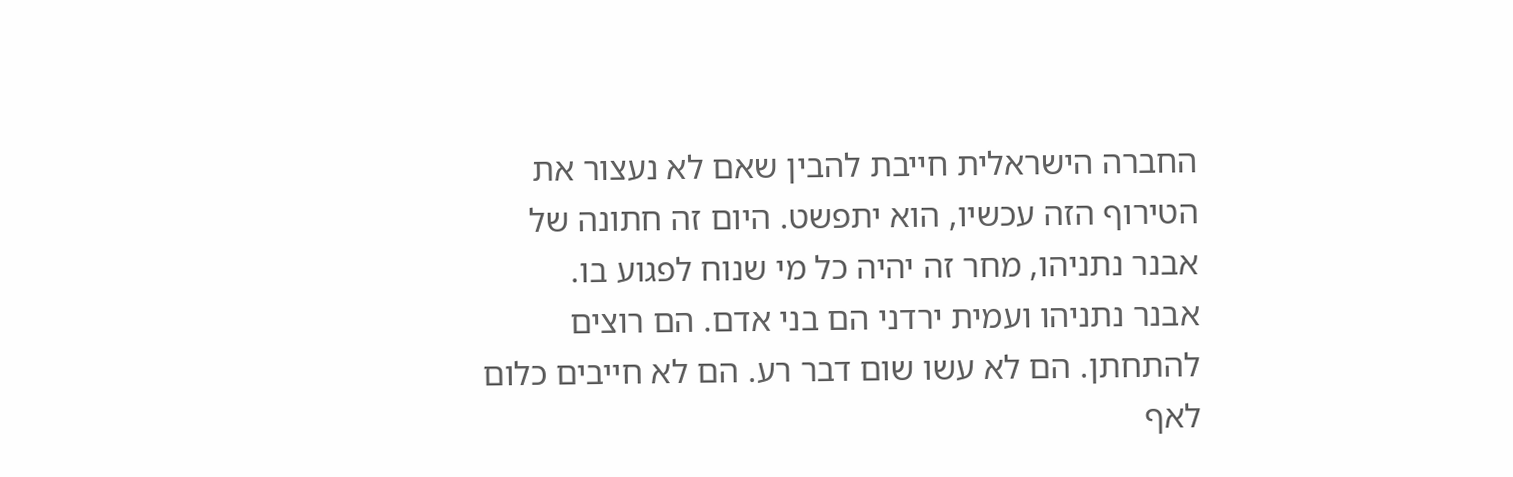החברה הישראלית חייבת להבין שאם לא נעצור את הטירוף הזה עכשיו, הוא יתפשט. היום זה חתונה של אבנר נתניהו, מחר זה יהיה כל מי שנוח לפגוע בו.
אבנר נתניהו ועמית ירדני הם בני אדם. הם רוצים להתחתן. הם לא עשו שום דבר רע. הם לא חייבים כלום לאף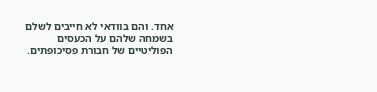אחד. והם בוודאי לא חייבים לשלם בשמחה שלהם על הכעסים הפוליטיים של חבורת פסיכופתים.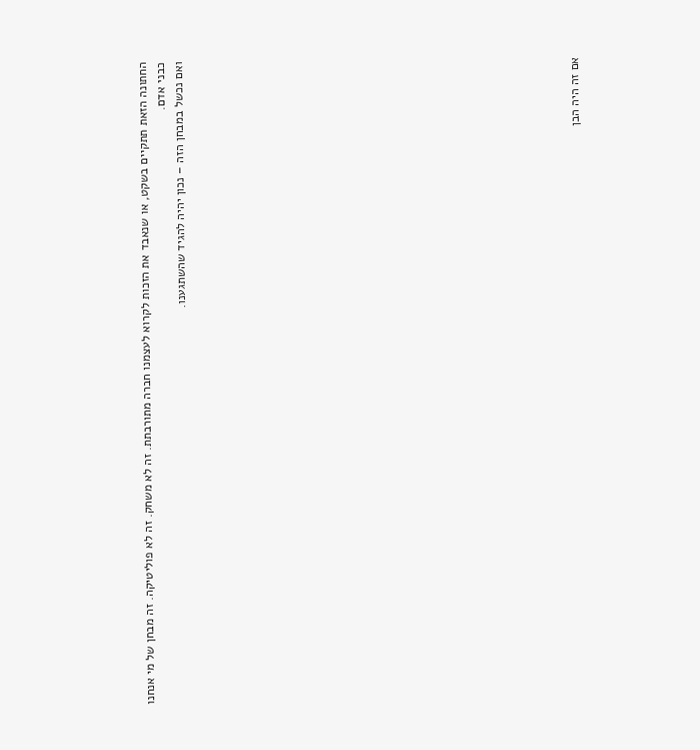החתונה הזאת תתקיים בשקט, או שנאבד את הזכות לקרוא לעצמנו חברה מתורבתת. זה לא משחק. זה לא פוליטיקה. זה מבחן של מי אנחנו כבני אדם.
ואם נכשל במבחן הזה – נכון יהיה להגיד שהשתגענו.





















אם זה היה הבן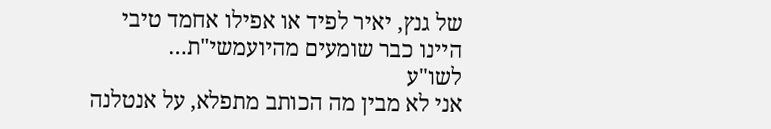של גנץ, יאיר לפיד או אפילו אחמד טיבי היינו כבר שומעים מהיועמשי"ת…
לשו"ע
אני לא מבין מה הכותב מתפלא, על אנטלנה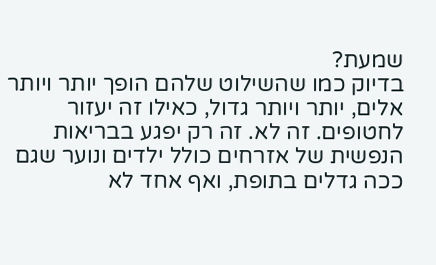שמעת?
בדיוק כמו שהשילוט שלהם הופך יותר ויותר אלים, יותר ויותר גדול, כאילו זה יעזור לחטופים. זה לא. זה רק יפגע בבריאות הנפשית של אזרחים כולל ילדים ונוער שגם ככה גדלים בתופת, ואף אחד לא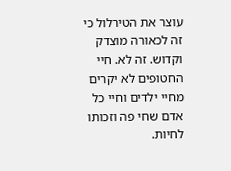עוצר את הטירלול כי זה לכאורה מוצדק וקדוש. זה לא. חיי החטופים לא יקרים מחיי ילדים וחיי כל אדם שחי פה וזכותו לחיות.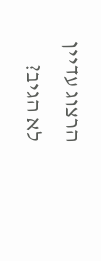הרצוג עדיין לא הגיב?